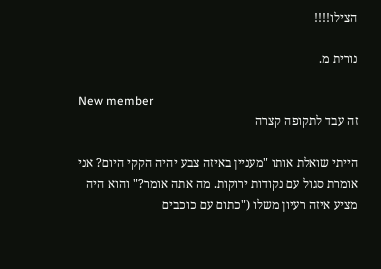הצילו!!!!

נורית מ.

New member
זה עבד לתקופה קצרה

הייתי שואלת אותו "מעניין באיזה צבע יהיה הקקי היום? אני אומרת סגול עם נקודות ירוקות. מה אתה אומר?" והוא היה מציע איזה רעיון משלו ("כתום עם כוכבים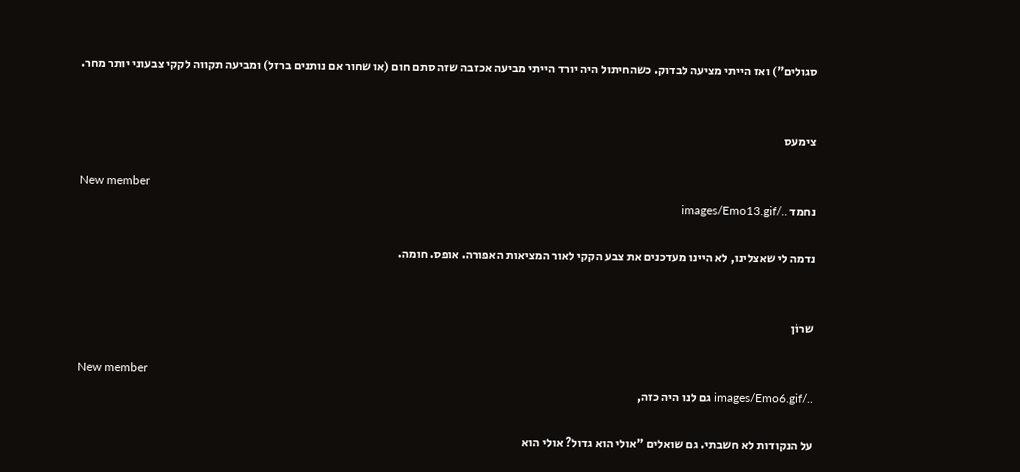סגולים") ואז הייתי מציעה לבדוק. כשהחיתול היה יורד הייתי מביעה אכזבה שזה סתם חום (או שחור אם נותנים ברזל) ומביעה תקווה לקקי צבעוני יותר מחר.


צימעס

New member
נחמד ../images/Emo13.gif

נדמה לי שאצלינו, לא היינו מעדכנים את צבע הקקי לאור המציאות האפורה. אופס. חומה.


שרוֹן

New member
../images/Emo6.gif גם לנו היה כזה,

על הנקודות לא חשבתי. גם שואלים "אולי הוא גדול? אולי הוא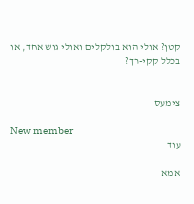קטן? אולי הוא בולקלים ואולי גוש אחד, או בכלל קקי-רך?


צימעס

New member
עוד

אמא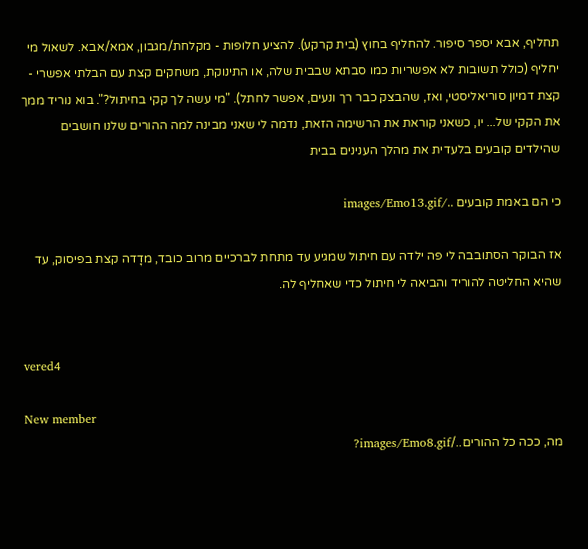תחליף, אבא יספר סיפור. להחליף בחוץ (בית קרקע). להציע חלופות - מקלחת/מגבון, אמא/אבא. לשאול מי יחליף (כולל תשובות לא אפשריות כמו סבתא שבבית שלה, או התינוקת, משחקים קצת עם הבלתי אפשרי - קצת דמיון סוריאליסטי, ואז, שהבצק כבר רך ונעים, אפשר לחתל). "מי עשה לך קקי בחיתול?". בוא נוריד ממך את הקקי של... יו, כשאני קוראת את הרשימה הזאת, נדמה לי שאני מבינה למה ההורים שלנו חושבים שהילדים קובעים בלעדית את מהלך הענינים בבית

כי הם באמת קובעים ../images/Emo13.gif

אז הבוקר הסתובבה לי פה ילדה עם חיתול שמגיע עד מתחת לברכיים מרוב כובד, מדָדה קצת בפיסוק, עד שהיא החליטה להוריד והביאה לי חיתול כדי שאחליף לה.


vered4

New member
מה, ככה כל ההורים../images/Emo8.gif?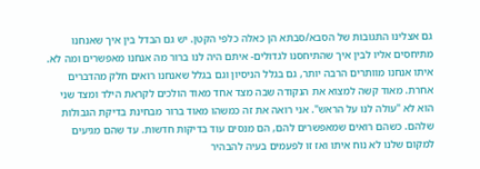גם אצלינו התגובות של הסבא/סבתא הן כאלה כלפי הקטן. יש גם הבדל בין איך שאנחנו מתיחסים אליו לבין איך שהתיחסנו לגדולים- איתם היה לנו ברור מה אנחנו מאפשרים ומה לא. איתו אנחנו מוותרים הרבה יותר, גם בגלל הניסיון וגם בגלל שאנחנו רואים חלק מהדברים אחרת. מאוד קשה למצוא את הנקודה שבה מצד אחד מאוד הולכים לקראת הילד ומצד שני הוא לא "עולה לנו על הראש". אני רואה את זה כמשהו מאוד ברור מבחינת בדיקת הגבולות שלהם. כשהם רואים שמאפשרים להם, הם מנסים עוד בדיקות חדשות. עד שהם מגיעים למקום שלנו לא נוח איתו ואז זו לפעמים בעיה להבהיר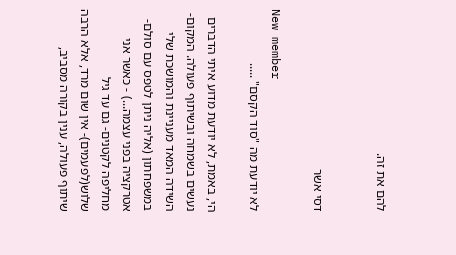להם את זה.


דסי אשר

New member
לא יודעת מה "סוד הקסם" .....

הי, באמת, לא יודעת מדוע איתי הדברים נעשים בשמחה ובשיתוף פעולה. המקום- השידה המאד מעניינת והמושכת שלי במשפחתון (אליה ניתן לטפס עם סולם- אטרקציה בפני עצמה...) - כאשר אני מחליפה לקטנים- גם עד גיל שלוש(לפעמים)- אין שום מרד, אלא הרבה שיתוף פעולה, ענין בקורה מסביב,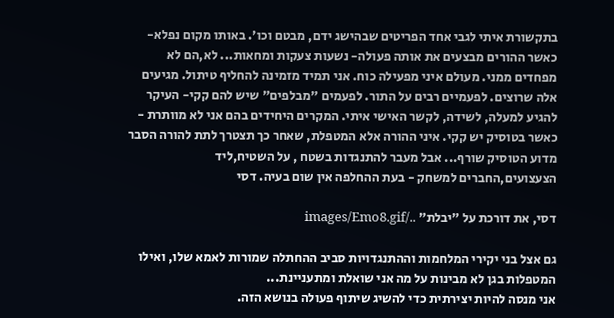בתקשורת איתי לגבי אחד הפריטים שבהישג ידם, מבטם וכו'. באותו מקום נפלא- כאשר ההורים מבצעים את אותה פעולה- נשעות צעקות ומחאות... לא,הם לא מפחדים ממני. מעולם איני מפעילה כוח. אני תמיד מזמינה להחליף טיתול. מגיעים אלה שרוצים. לפעמיים רבים על התור. לפעמים "מבלפים" שיש להם קקי- העיקר להגיע למעלה, לשידה, לקשר האישי איתי. המקרים היחידים בהם אני לא מוותרת - כאשר בטוסיק יש קקי. איני ההורה אלא המטפלת, שאחר כך תצטרך לתת להורה הסבר מדוע הטוסיק שורף... אבל מעבר להתנגדות בשטח , על השטיח,ליד הצעצועים,החברים למשחק - בעת ההחלפה אין שום בעיה. דסי

דסי, את דורכת על "יבלת" ../images/Emo8.gif

גם אצל בני יקירי המלחמות וההתנגדויות סביב ההחתלה שמורות לאמא שלו, ואילו המטפלות בגן לא מבינות על מה אני שואלת ומתעניינת...
אני מנסה להיות יצירתית כדי להשיג שיתוף פעולה בנושא הזה.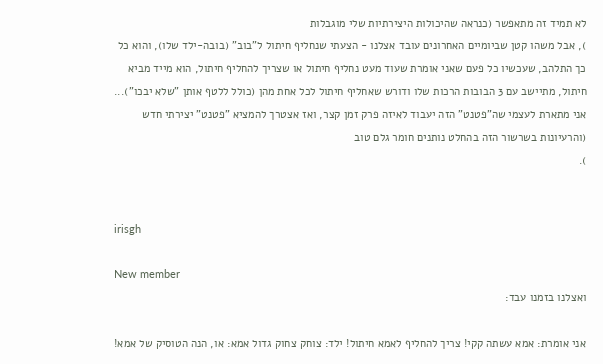לא תמיד זה מתאפשר (כנראה שהיכולות היצירתיות שלי מוגבלות
), אבל משהו קטן שביומיים האחרונים עובד אצלנו - הצעתי שנחליף חיתול ל"בוב" (בובה-ילד שלו), והוא כל כך התלהב, שעכשיו כל פעם שאני אומרת שעוד מעט נחליף חיתול או שצריך להחליף חיתול, הוא מייד מביא חיתול, מתיישב עם 3 הבובות הרכות שלו ודורש שאחליף חיתול לכל אחת מהן (כולל ללטף אותן "שלא יבכו")... אני מתארת לעצמי שה"פטנט" הזה יעבוד לאיזה פרק זמן קצר, ואז אצטרך להמציא "פטנט" יצירתי חדש (והרעיונות בשרשור הזה בהחלט נותנים חומר גלם טוב
).


irisgh

New member
ואצלנו בזמנו עבד:

אני אומרת: אמא עשתה קקי! צריך להחליף לאמא חיתול! ילד: צוחק צחוק גדול אמא: או, הנה הטוסיק של אמא!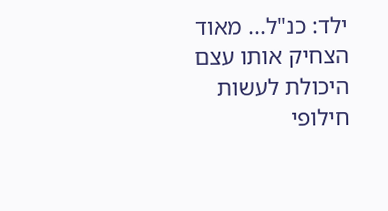ילד: כנ"ל... מאוד הצחיק אותו עצם היכולת לעשות חילופי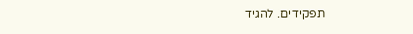תפקידים. להגיד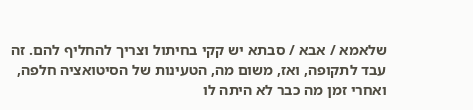שלאמא / אבא / סבתא יש קקי בחיתול וצריך להחליף להם. זה עבד לתקופה, ואז, משום מה, הטעינות של הסיטואציה חלפה, ואחרי זמן מה כבר לא היתה לו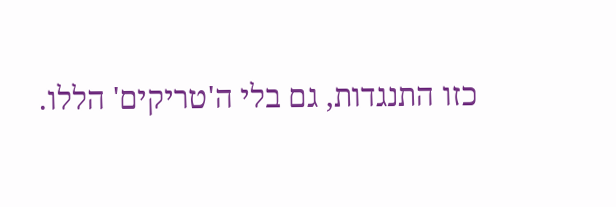כזו התנגדות, גם בלי ה'טריקים' הללו.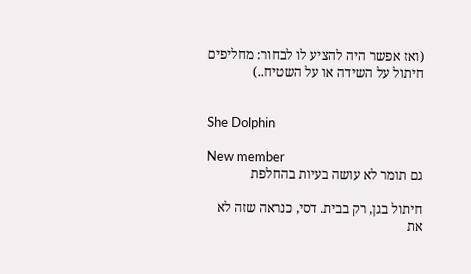(ואז אפשר היה להציע לו לבחור: מחליפים חיתול על השידה או על השטיח..)


She Dolphin

New member
גם תומר לא עושה בעיות בהחלפת

חיתול בגן, רק בבית. דסי, כנראה שזה לא את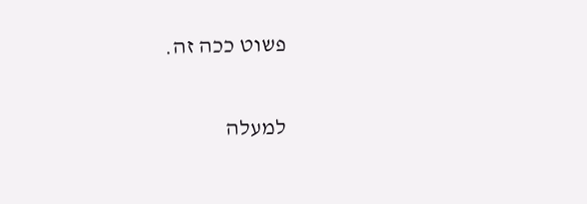פשוט ככה זה.

למעלה